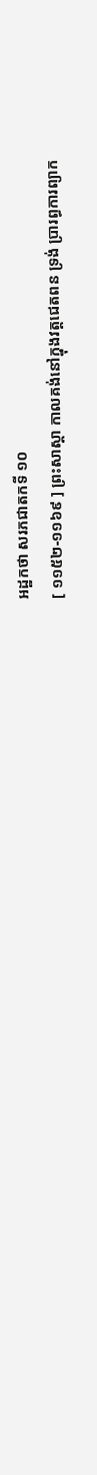អដ្ឋកថា សរភជាតកទី ១០
[ ១១៥២-១១៦៩ ] ព្រះសាស្តា កាលគង់នៅក្នុងវត្តជេតពន ទ្រង់ ប្រារព្ធការព្យាក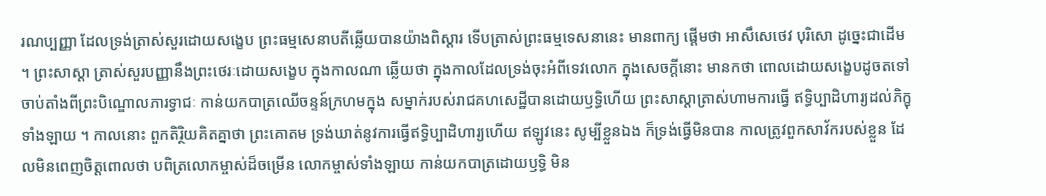រណប្បញ្ញា ដែលទ្រង់ត្រាស់សួរដោយសង្ខេប ព្រះធម្មសេនាបតីឆ្លើយបានយ៉ាងពិស្តារ ទើបត្រាស់ព្រះធម្មទេសនានេះ មានពាក្យ ផ្តើមថា អាសឹសេថេវ បុរិសោ ដូច្នេះជាដើម ។ ព្រះសាស្តា ត្រាស់សួរបញ្ញានឹងព្រះថេរៈដោយសង្ខេប ក្នុងកាលណា ឆ្លើយថា ក្នុងកាលដែលទ្រង់ចុះអំពីទេវលោក ក្នុងសេចក្តីនោះ មានកថា ពោលដោយសង្ខេបដូចតទៅ ចាប់តាំងពីព្រះបិណ្ឌោលភារទ្វាជៈ កាន់យកបាត្រឈើចន្ទន៍ក្រហមក្នុង សម្នាក់របស់រាជគហសេដ្ឋីបានដោយឫទ្ធិហើយ ព្រះសាស្តាត្រាស់ហាមការធ្វើ ឥទ្ធិប្បាដិហារ្យដល់ភិក្ខុទាំងឡាយ ។ កាលនោះ ពួកតិរ្ថិយគិតគ្នាថា ព្រះគោតម ទ្រង់ឃាត់នូវការធ្វើឥទ្ធិប្បាដិហារ្យហើយ ឥឡូវនេះ សូម្បីខ្លួនឯង ក៏ទ្រង់ធ្វើមិនបាន កាលត្រូវពួកសាវ័ករបស់ខ្លួន ដែលមិនពេញចិត្តពោលថា បពិត្រលោកម្ចាស់ដ៏ចម្រើន លោកម្ចាស់ទាំងឡាយ កាន់យកបាត្រដោយឫទ្ធិ មិន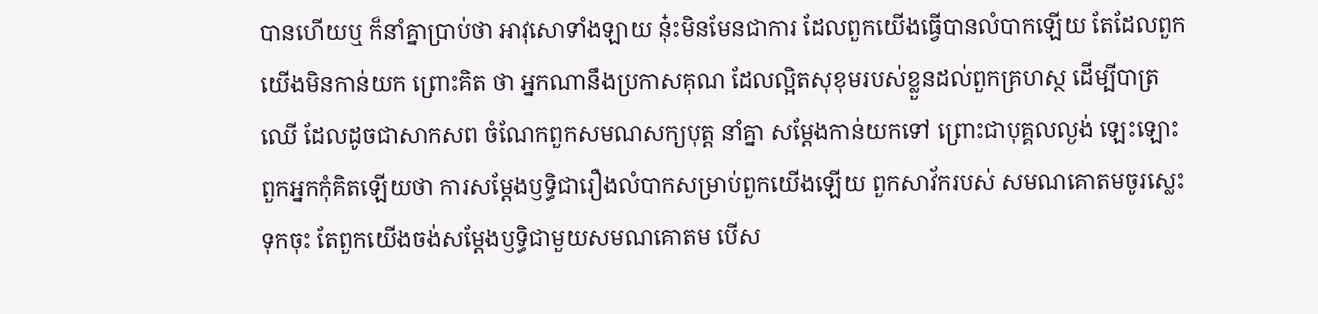បានហើយឬ ក៏នាំគ្នាប្រាប់ថា អាវុសោទាំងឡាយ នុ៎ះមិនមែនជាការ ដែលពួកយើងធ្វើបានលំបាកឡើយ តែដែលពួកយើងមិនកាន់យក ព្រោះគិត ថា អ្នកណានឹងប្រកាសគុណ ដែលល្អិតសុខុមរបស់ខ្លួនដល់ពួកគ្រហស្ថ ដើម្បីបាត្រឈើ ដែលដូចជាសាកសព ចំណែកពួកសមណសក្យបុត្ត នាំគ្នា សម្តែងកាន់យកទៅ ព្រោះជាបុគ្គលល្ងង់ ឡេះឡោះ ពួកអ្នកកុំគិតឡើយថា ការសម្តែងឫទ្ធិជារឿងលំបាកសម្រាប់ពួកយើងឡើយ ពួកសាវ័ករបស់ សមណគោតមចូរស្លេះទុកចុះ តែពួកយើងចង់សម្តែងឫទ្ធិជាមួយសមណគោតម បើស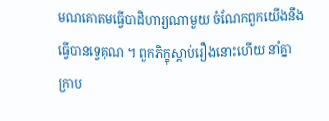មណគោតមធ្វើបាដិហារ្យណាមួយ ចំណែកពួកយើងនឹងធ្វើបានទ្វេគុណ ។ ពួកភិក្ខុស្តាប់រឿងនោះហើយ នាំគ្នាក្រាប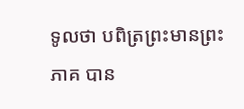ទូលថា បពិត្រព្រះមានព្រះភាគ បាន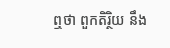ឮថា ពួកតិរ្ថិយ នឹង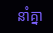នាំគ្នា